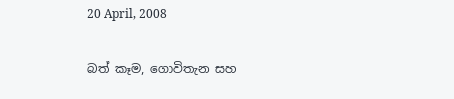20 April, 2008

බත් කෑම, ගොවිතැන සහ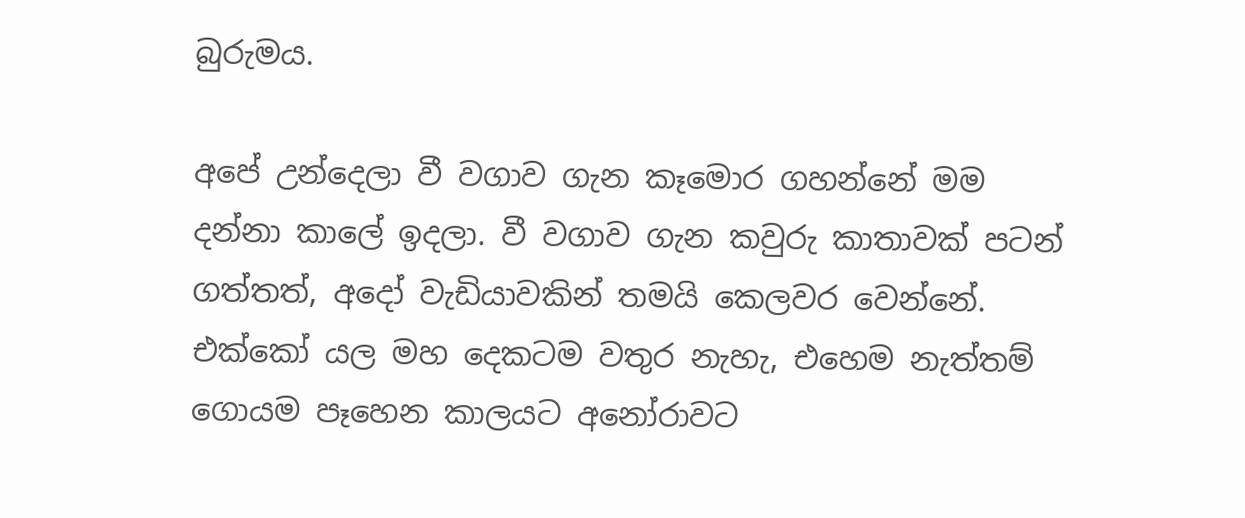බුරුමය.

අපේ උන්දෙලා වී වගාව ගැන කෑමොර ගහන්නේ මම දන්නා කාලේ ඉදලා. වී වගාව ගැන කවුරු කාතාවක් පටන් ගත්තත්, අදෝ වැඩියාවකින් තමයි කෙලවර වෙන්නේ. එක්කෝ යල මහ දෙකටම වතුර නැහැ, එහෙම නැත්තම් ගොයම පෑහෙන කාලයට අනෝරාවට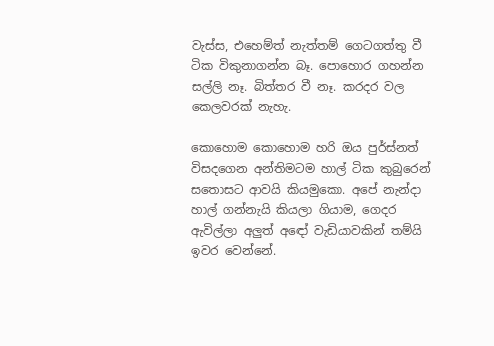වැස්ස, එහෙම්ත් නැත්තම් ගෙටගත්තු වී ටික විකුනාගන්න බෑ. පොහොර ගහන්න සල්ලි නෑ. බිත්තර වී නෑ. කරදර වල කෙලවරක් නැහැ.

කොහොම කොහොම හරි ඔය පුර්ස්නත් විසදගෙන අන්තිමටම හාල් ටික කුබුරෙන් සතොසට ආවයි කියමුකො. අපේ නැන්දා හාල් ගන්නැයි කියලා ගියාම, ගෙදර ඇවිල්ලා අලුත් අඳෝ වැඩියාවකින් තම්යි ඉවර වෙන්නේ.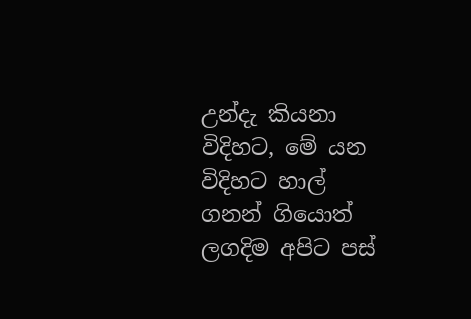උන්දැ කියනා විදිහට, මේ යන විදිහට හාල් ගනන් ගියොත් ලගදිම අපිට පස්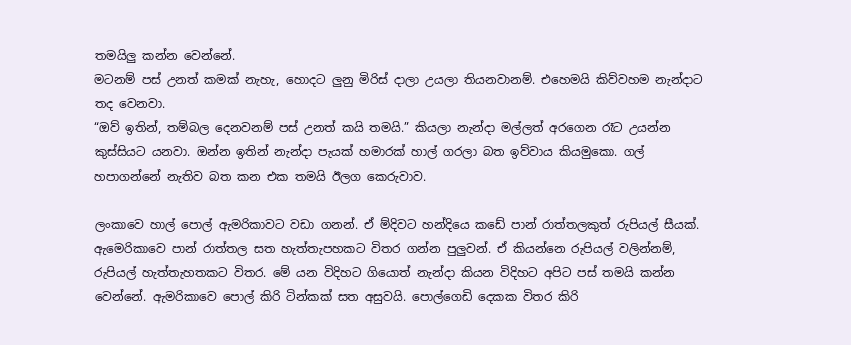තමයිලු කන්න වෙන්නේ.
මටනම් පස් උනත් කමක් නැහැ, හොදට ලුනු මිරිස් දාලා උයලා තියනවානම්. එහෙමයි කිව්වහම නැන්දාට තද වෙනවා.
“ඔව් ඉතින්, තම්බල දෙනවනම් පස් උනත් කයි තමයි.” කියලා නැන්දා මල්ලත් අරගෙන රෑට උයන්න කුස්සියට යනවා. ඔන්න ඉතින් නැන්දා පැයක් හමාරක් හාල් ගරලා බත ඉව්වාය කියමුකො. ගල් හපාගන්නේ නැතිව බත කන එක තමයි ඊලග කෙරුවාව.

ලංකාවෙ හාල් පොල් ඇමරිකාවට වඩා ගනන්. ඒ ම්දිවට හන්දියෙ කඩේ පාන් රාත්තලකුත් රුපියල් සීයක්. ඇමෙරිකාවෙ පාන් රාත්තල සත හැත්තැපහකට විතර ගන්න පුලුවන්. ඒ කියන්නෙ රුපියල් වලින්නම්, රුපියල් හැත්තැහතකට විතර. මේ යන විදිහට ගියොත් නැන්දා කියන විදිහට අපිට පස් තමයි කන්න වෙන්නේ. ඇමරිකාවෙ පොල් කිරි ටින්කක් සත අසුවයි. පොල්ගෙඩි දෙකක විතර කිරි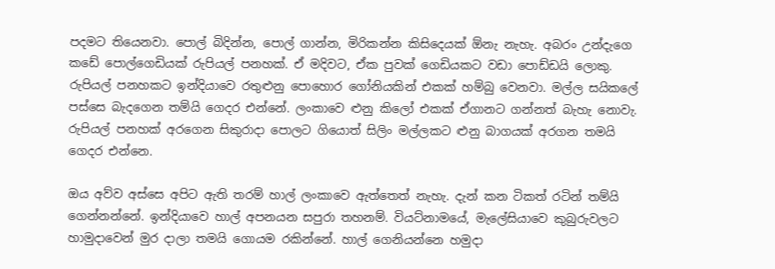පදමට තියෙනවා. පොල් බිදින්න, පොල් ගාන්න, මිරිකන්න කිසිදෙයක් ඕනැ නැහැ. අබරං උන්දැගෙ කඩේ පොල්ගෙඩියක් රුපියල් පනහක්. ඒ මදිවට, ඒක පුවක් ගෙඩියකට වඩා පොඩ්ඩයි ලොකු. රුපියල් පනහකට ඉන්දියාවෙ රතුළුනු පොහොර ගෝනියකින් එකක් හම්බු වෙනවා. මල්ල සයිකලේ පස්සෙ බැදගෙන තම්යි ගෙදර එන්නේ. ලංකාවෙ ළුනු කිලෝ එකක් ඒගානට ගන්නත් බැහැ නොවැ. රුපියල් පනහක් අරගෙන සිකුරාදා පොලට ගියොත් සිලිං මල්ලකට ළුනු බාගයක් අරගන තමයි ගෙදර එන්නෙ.

ඔය අව්ව අස්සෙ අපිට ඇති තරම් හාල් ලංකාවෙ ඇත්තෙත් නැහැ. දැන් කන ටිකත් රටින් තම්යි ගෙන්නන්නේ. ඉන්දියාවෙ හාල් අපනයන සපුරා තහනම්. වියට්නාමයේ, මැලේසියාවෙ කුබුරුවලට හාමුදාවෙන් මුර දාලා තමයි ගොයම රකින්නේ. හාල් ගෙනියන්නෙ හමුදා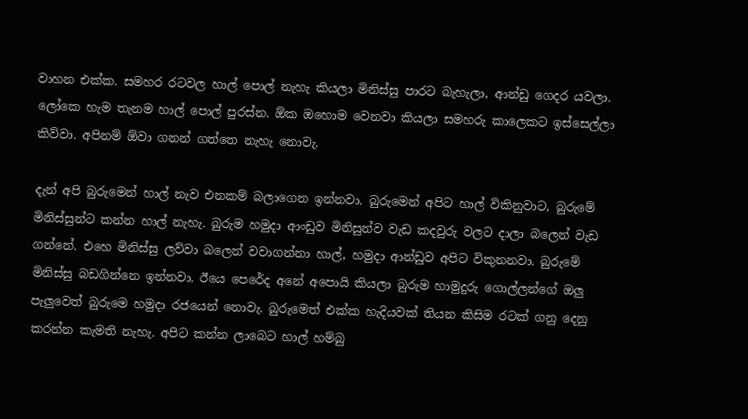වාහන එක්ක. සමහර රටවල හාල් පොල් නැහැ කියලා මිනිස්සු පාරට බැහැලා, ආන්ඩු ගෙදර යවලා. ලෝකෙ හැම තැනම හාල් පොල් පුරස්න. ඕක ඔහොම වෙනවා කියලා සමහරු කාලෙකට ඉස්සෙල්ලා කිව්වා. අපිනම් ඕවා ගනන් ගත්තෙ නැහැ නොවැ.

දැන් අපි බුරුමෙන් හාල් නැව එනකම් බලාගෙන ඉන්නවා. බුරුමෙන් අපිට හාල් විකිනුවාට, බුරුමේ මිනිස්සුන්ට කන්න හාල් නැහැ. බුරුම හමුදා ආංඩුව මිනිසුන්ව වැඩ කදවුරු වලට දාලා බලෙන් වැඩ ගන්නේ. එහෙ මිනිස්සු ලව්වා බලෙන් වවාගන්නා හාල්, හමුදා ආන්ඩුව අපිට විකුනනවා. බුරුමේ මිනිස්සු බඩගින්නෙ ඉන්නවා. ඊයෙ පෙරේද අනේ අපොයි කියලා බුරුම හාමුදුරු ගොල්ලන්ගේ ඔලු පැලුවෙත් බුරුමෙ හමුදා රජයෙන් නොවැ. බුරුමෙත් එක්ක හැදියවක් තියන කිසිම රටක් ගනු දෙනු කරන්න කැමති නැහැ. අපිට කන්න ලාබෙට හාල් හම්බු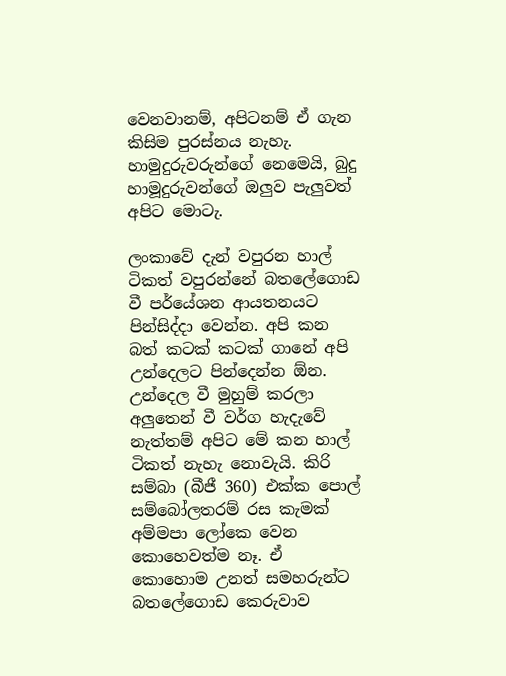වෙනවානම්, අපිටනම් ඒ ගැන කිසිම පුරස්නය නැහැ. හාමුදුරුවරුන්ගේ නෙමෙයි, බුදු හාමූදුරුවන්ගේ ඔලුව පැලුවත් අපිට මොටැ.

ලංකාවේ දැන් වපුරන හාල් ටිකත් වපුරන්නේ බතලේගොඩ වී පර්යේශන ආයතනයට පින්සිද්දා වෙන්න. අපි කන බත් කටක් කටක් ගානේ අපි උන්දෙලට පින්දෙන්න ඕන. උන්දෙල වී මුහුම් කරලා අලුතෙන් වී වර්ග හැදැවේ නැත්තම් අපිට මේ කන හාල් ටිකත් නැහැ නොවැයි. කිරි සම්බා (බීජී 360) එක්ක පොල් සම්බෝලතරම් රස කැමක් අම්මපා ලෝකෙ වෙන කොහෙවත්ම නෑ. ඒ කොහොම උනත් සමහරුන්ට බතලේගොඩ කෙරුවාව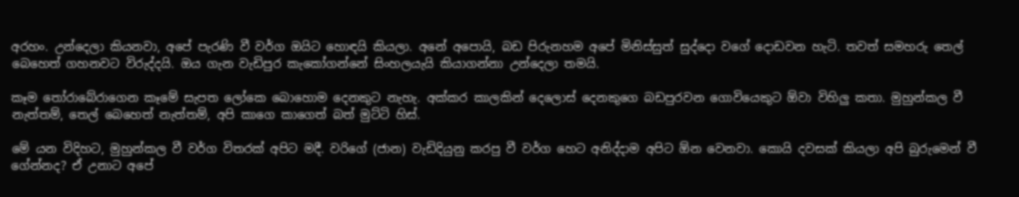අරහං. උන්දෙලා කියනවා, අපේ පැරණි වී වර්ග ඔයිට හොඳයි කියලා. අනේ අපොයි, බඩ පිරුනහම අපේ මිනිස්සුත් සුද්දො වගේ දොඩවන හැටි. තවත් සමහරු තෙල් බෙහෙත් ගහනවට විරුද්දයි. ඔය ගැන වැඩිපුර කැකෝගන්නේ සිංහලයැයි කියාගන්නා උන්දෙලා තමයි.

කෑම තෝරාබේරාගෙන කෑමේ සැපත ලෝකෙ බොහොම දෙනකුට නැහැ. අක්කර කාලකින් දෙලොස් දෙනකුගෙ බඩපුරවන ගොවියෙකුට ඕවා විහිලු කතා. මුහුන්කල වී නැත්තම්, තෙල් බෙහෙත් නැත්තම්, අපි කාගෙ කාගෙත් බත් මුට්ටි හිස්.

මේ යන විදිහට, මුහුන්කල වී වර්ග විතරක් අපිට මදී. වරිගේ (ජාන) වැඩිදියුනු කරපු වී වර්ග හෙට අනිද්දාම අපිට ඕන වෙනවා. කොයි දවසක් කියලා අපි බුරුමෙන් වී ගේන්නද? ඒ උනාට අපේ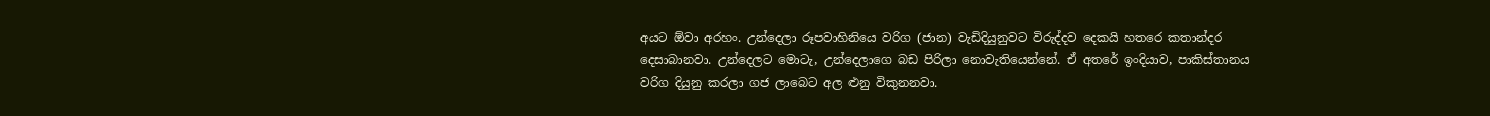අයට ඕවා අරහං. උන්දෙලා රූපවාහිනියෙ වරිග (ජාන) වැඩිදියුනුවට විරුද්දව දෙකයි හතරෙ කතාන්දර දෙසාබානවා. උන්දෙලට මොටැ, උන්දෙලාගෙ බඩ පිරිලා නොවැතියෙන්නේ. ඒ අතරේ ඉංදියාව, පාකිස්තානය වරිග දියුනු කරලා ගජ ලාබෙට අල ළුනු විකුනනවා.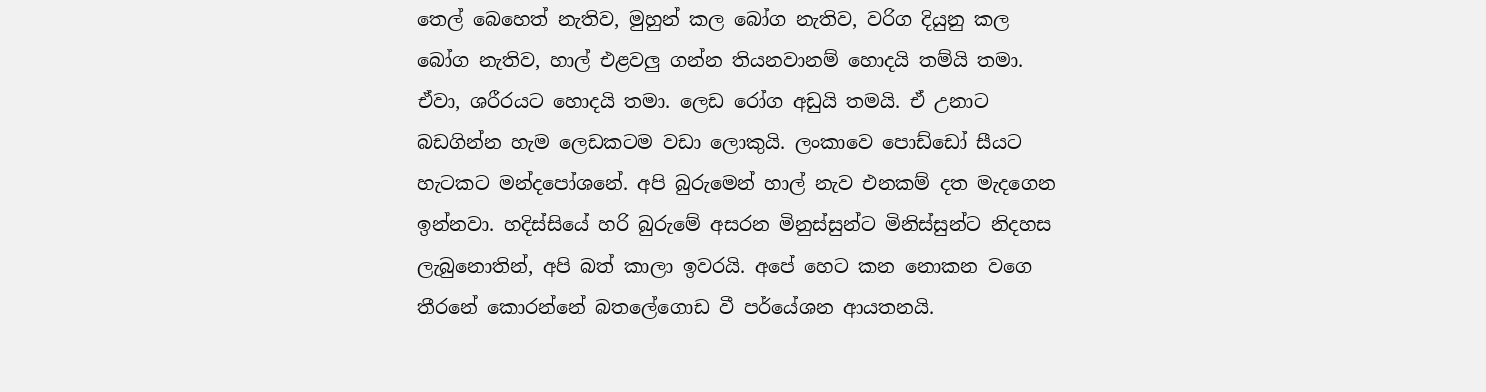තෙල් බෙහෙත් නැතිව, මුහුන් කල බෝග නැතිව, වරිග දියුනු කල බෝග නැතිව, හාල් එළවලු ගන්න තියනවානම් හොදයි තම්යි තමා. ඒවා, ශරීරයට හොදයි තමා. ලෙඩ රෝග අඩුයි තමයි. ඒ උනාට බඩගින්න හැම ලෙඩකටම වඩා ලොකුයි. ලංකාවෙ පොඩ්ඩෝ සීයට හැටකට මන්දපෝශනේ. අපි බුරුමෙන් හාල් නැව එනකම් දත මැදගෙන ඉන්නවා. හදිස්සියේ හරි බුරුමේ අසරන මිනුස්සුන්ට මිනිස්සුන්ට නිදහස ලැබුනොතින්, අපි බත් කාලා ඉවරයි. අපේ හෙට කන නොකන වගෙ තීරනේ කොරන්නේ බතලේගොඩ වී පර්යේශන ආයතනයි.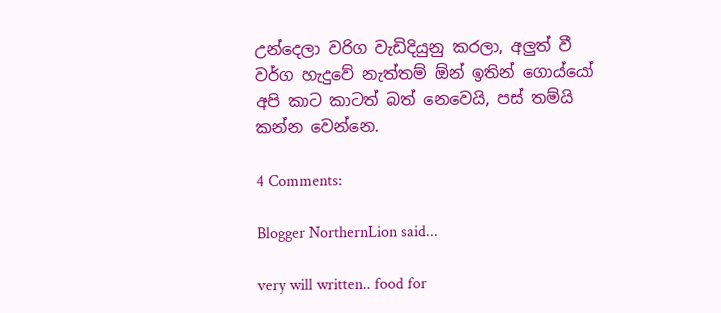උන්දෙලා වරිග වැඩිදියුනු කරලා, අලුත් වී වර්ග හැදුවේ නැත්තම් ඕන් ඉතින් ගොය්යෝ අපි කාට කාටත් බත් නෙවෙයි, පස් තම්යි කන්න වෙන්නෙ.

4 Comments:

Blogger NorthernLion said...

very will written.. food for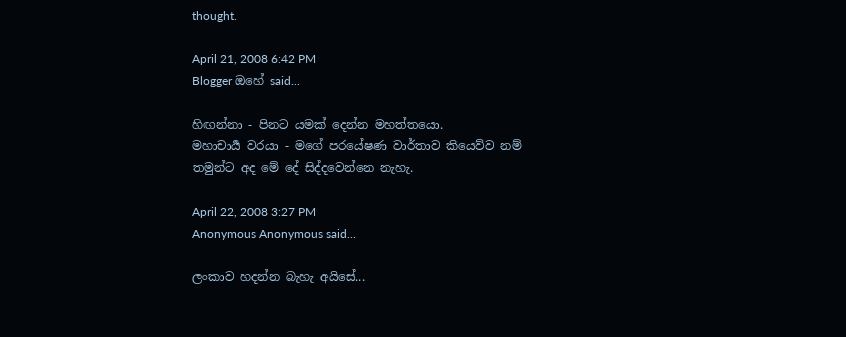thought.

April 21, 2008 6:42 PM
Blogger ඔහේ said...

හිඟන්නා - පිනට යමක් දෙන්න මහත්තයො.
මහාචාර්‍ය වරයා - මගේ පරයේෂණ වාර්තාව කියෙව්ව නම් තමුන්ට අද මේ දේ සිද්දවෙන්නෙ නැහැ.

April 22, 2008 3:27 PM
Anonymous Anonymous said...

ලංකාව හදන්න බැහැ අයිසේ...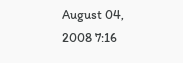August 04, 2008 7:16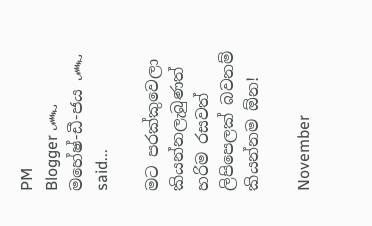PM
Blogger ෴ මහේෂ්-ඩී-ජය ෴ said...

මට පරක්කුවෙලා කියන්නලැබුණත් හරිම රසවත් ලිපිපෙලක් බවනම් කියන්නම ඕන!

November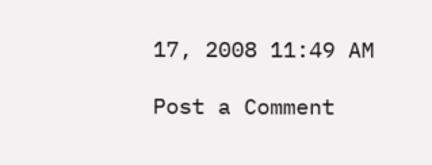17, 2008 11:49 AM

Post a Comment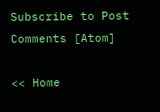Subscribe to Post Comments [Atom]

<< Home